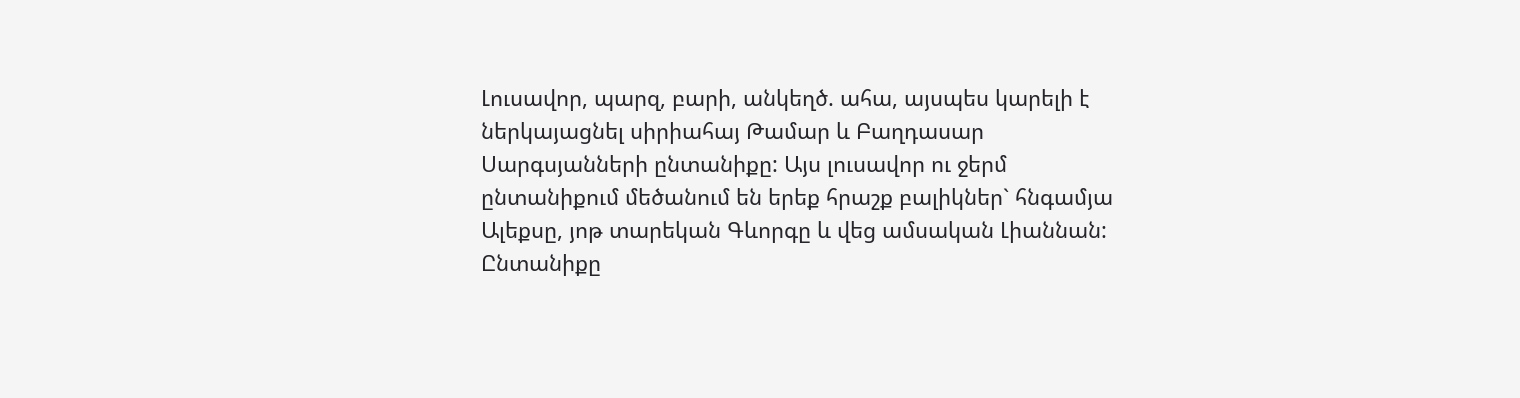Լուսավոր, պարզ, բարի, անկեղծ. ահա, այսպես կարելի է ներկայացնել սիրիահայ Թամար և Բաղդասար Սարգսյանների ընտանիքը: Այս լուսավոր ու ջերմ ընտանիքում մեծանում են երեք հրաշք բալիկներ` հնգամյա Ալեքսը, յոթ տարեկան Գևորգը և վեց ամսական Լիաննան:
Ընտանիքը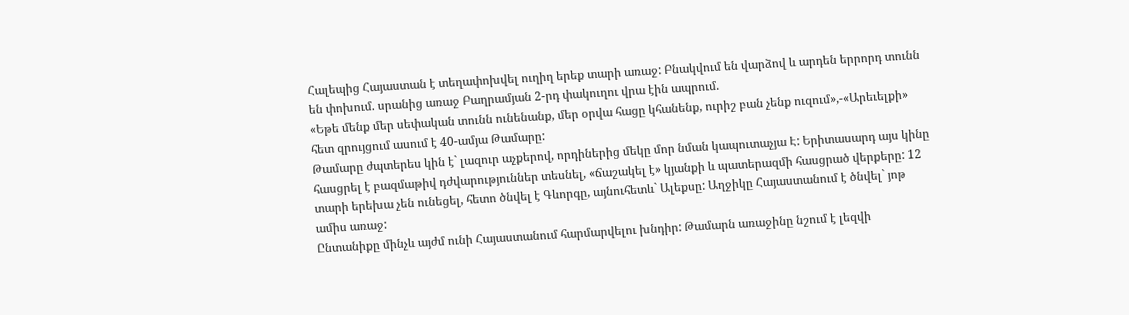Հալեպից Հայաստան է տեղափոխվել ուղիղ երեք տարի առաջ: Բնակվում են վարձով և արդեն երրորդ տունն են փոխում. սրանից առաջ Բաղրամյան 2-րդ փակուղու վրա էին ապրում.
«Եթե մենք մեր սեփական տունն ունենանք, մեր օրվա հացը կհանենք, ուրիշ բան չենք ուզում»,-«Արեւելքի» հետ զրույցում ասում է 40-ամյա Թամարը:
Թամարը ժպտերես կին է` լազուր աչքերով, որդիներից մեկը մոր նման կապուտաչյա Է: Երիտասարդ այս կինը հասցրել է բազմաթիվ դժվարություններ տեսնել, «ճաշակել է» կյանքի և պատերազմի հասցրած վերքերը: 12 տարի երեխա չեն ունեցել, հետո ծնվել է Գևորգը, այնուհետև` Ալեքսը: Աղջիկը Հայաստանում է ծնվել` յոթ ամիս առաջ:
Ընտանիքը մինչև այժմ ունի Հայաստանում հարմարվելու խնդիր: Թամարն առաջինը նշում է լեզվի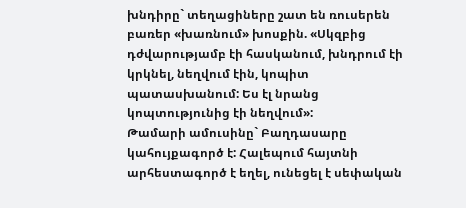խնդիրը` տեղացիները շատ են ռուսերեն բառեր «խառնում» խոսքին. «Սկզբից դժվարությամբ էի հասկանում, խնդրում էի կրկնել, նեղվում էին, կոպիտ պատասխանում: Ես էլ նրանց կոպտությունից էի նեղվում»:
Թամարի ամուսինը` Բաղդասարը կահույքագործ է: Հալեպում հայտնի արհեստագործ է եղել, ունեցել է սեփական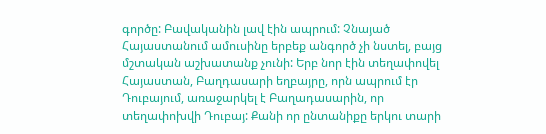գործը: Բավականին լավ էին ապրում: Չնայած Հայաստանում ամուսինը երբեք անգործ չի նստել, բայց մշտական աշխատանք չունի: Երբ նոր էին տեղափովել Հայաստան, Բաղդասարի եղբայրը, որն ապրում էր Դուբայում, առաջարկել է Բաղադասարին, որ տեղափոխվի Դուբայ: Քանի որ ընտանիքը երկու տարի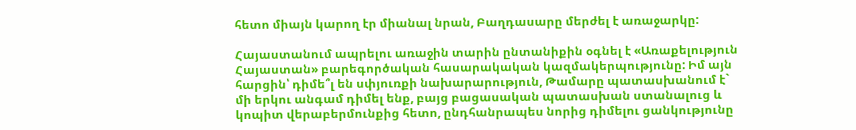հետո միայն կարող էր միանալ նրան, Բաղդասարը մերժել է առաջարկը:

Հայաստանում ապրելու առաջին տարին ընտանիքին օգնել է «Առաքելություն Հայաստան» բարեգործական հասարակական կազմակերպությունը: Իմ այն հարցին՝ դիմե՞լ են սփյուռքի նախարարություն, Թամարը պատասխանում է` մի երկու անգամ դիմել ենք, բայց բացասական պատասխան ստանալուց և կոպիտ վերաբերմունքից հետո, ընդհանրապես նորից դիմելու ցանկությունը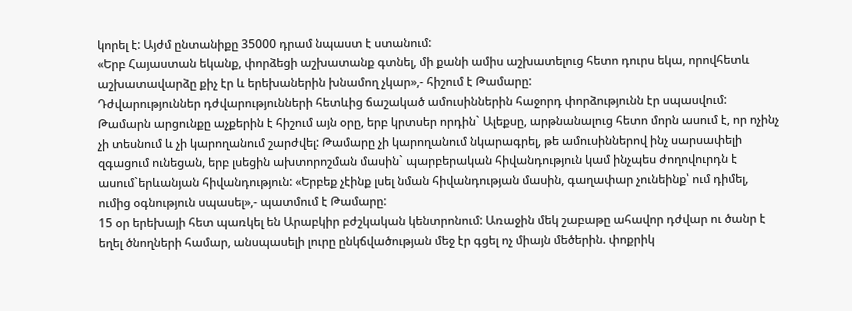կորել է: Այժմ ընտանիքը 35000 դրամ նպաստ է ստանում:
«Երբ Հայաստան եկանք, փորձեցի աշխատանք գտնել, մի քանի ամիս աշխատելուց հետո դուրս եկա, որովհետև աշխատավարձը քիչ էր և երեխաներին խնամող չկար»,- հիշում է Թամարը:
Դժվարություններ դժվարությունների հետևից ճաշակած ամուսիններին հաջորդ փորձությունն էր սպասվում: Թամարն արցունքը աչքերին է հիշում այն օրը, երբ կրտսեր որդին` Ալեքսը, արթնանալուց հետո մորն ասում է, որ ոչինչ չի տեսնում և չի կարողանում շարժվել: Թամարը չի կարողանում նկարագրել, թե ամուսիններով ինչ սարսափելի զգացում ունեցան, երբ լսեցին ախտորոշման մասին` պարբերական հիվանդություն կամ ինչպես ժողովուրդն է ասում`երևանյան հիվանդություն: «Երբեք չէինք լսել նման հիվանդության մասին, գաղափար չունեինք՝ ում դիմել, ումից օգնություն սպասել»,- պատմում է Թամարը:
15 օր երեխայի հետ պառկել են Արաբկիր բժշկական կենտրոնում: Առաջին մեկ շաբաթը ահավոր դժվար ու ծանր է եղել ծնողների համար, անսպասելի լուրը ընկճվածության մեջ էր գցել ոչ միայն մեծերին. փոքրիկ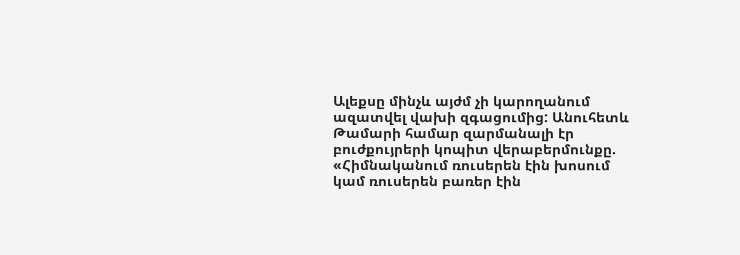Ալեքսը մինչև այժմ չի կարողանում ազատվել վախի զգացումից: Անուհետև Թամարի համար զարմանալի էր բուժքույրերի կոպիտ վերաբերմունքը. «Հիմնականում ռուսերեն էին խոսում կամ ռուսերեն բառեր էին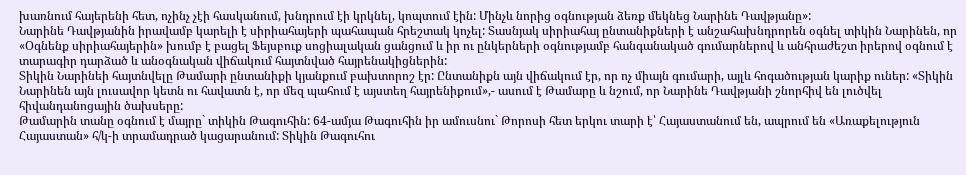խառնում հայերենի հետ, ոչինչ չէի հասկանում, խնդրում էի կրկնել, կոպտում էին: Մինչև նորից օգնության ձեռք մեկնեց Նարինե Դավթյանը»:
Նարինե Դավթյանին իրավամբ կարելի է սիրիահայերի պահապան հրեշտակ կոչել: Տասնյակ սիրիահայ ընտանիքների է անշահախնդրորեն օգնել տիկին Նարինեն, որ «Օգնենք սիրիահայերին» խումբ է բացել Ֆեյսբուք սոցիալական ցանցում և իր ու ընկերների օգնությամբ հանգանակած գումարներով և անհրաժեշտ իրերով օգնում է տարագիր դարձած և անօգնական վիճակում հայտնված հայրենակիցներին:
Տիկին Նարինեի հայտնվելը Թամարի ընտանիքի կյանքում բախտորոշ էր: Ընտանիքն այն վիճակում էր, որ ոչ միայն գումարի, այլև հոգածության կարիք ուներ: «Տիկին Նարինեն այն լուսավոր կետն ու հավատն է, որ մեզ պահում է այստեղ հայրենիքում»,- ասում է Թամարը և նշում, որ Նարինե Դավթյանի շնորհիվ են լուծվել հիվանդանոցային ծախսերը:
Թամարին տանը օգնում է մայրը` տիկին Թագուհին: 64-ամյա Թագուհին իր ամուսնու` Թորոսի հետ երկու տարի է՝ Հայաստանում են, ապրում են «Առաքելություն Հայաստան» հ/կ-ի տրամադրած կացարանում: Տիկին Թագուհու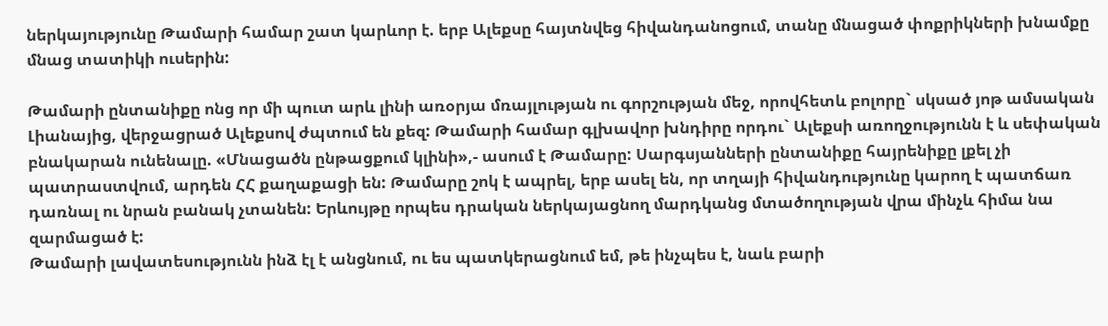ներկայությունը Թամարի համար շատ կարևոր է. երբ Ալեքսը հայտնվեց հիվանդանոցում, տանը մնացած փոքրիկների խնամքը մնաց տատիկի ուսերին:

Թամարի ընտանիքը ոնց որ մի պուտ արև լինի առօրյա մռայլության ու գորշության մեջ, որովհետև բոլորը` սկսած յոթ ամսական Լիանայից, վերջացրած Ալեքսով ժպտում են քեզ: Թամարի համար գլխավոր խնդիրը որդու` Ալեքսի առողջությունն է և սեփական բնակարան ունենալը. «Մնացածն ընթացքում կլինի»,- ասում է Թամարը: Սարգսյանների ընտանիքը հայրենիքը լքել չի պատրաստվում, արդեն ՀՀ քաղաքացի են: Թամարը շոկ է ապրել, երբ ասել են, որ տղայի հիվանդությունը կարող է պատճառ դառնալ ու նրան բանակ չտանեն: Երևույթը որպես դրական ներկայացնող մարդկանց մտածողության վրա մինչև հիմա նա զարմացած է:
Թամարի լավատեսությունն ինձ էլ է անցնում, ու ես պատկերացնում եմ, թե ինչպես է, նաև բարի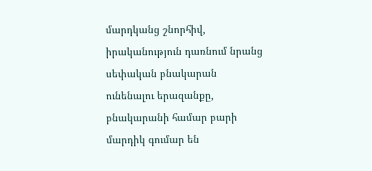մարդկանց շնորհիվ, իրականություն դառնում նրանց սեփական բնակարան ունենալու երազանքը, բնակարանի համար բարի մարդիկ գումար են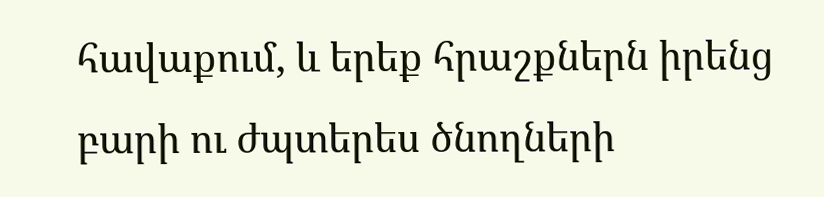հավաքում, և երեք հրաշքներն իրենց բարի ու ժպտերես ծնողների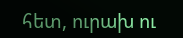հետ, ուրախ ու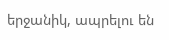երջանիկ, ապրելու են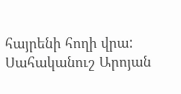հայրենի հողի վրա:
Սահականուշ Արոյան